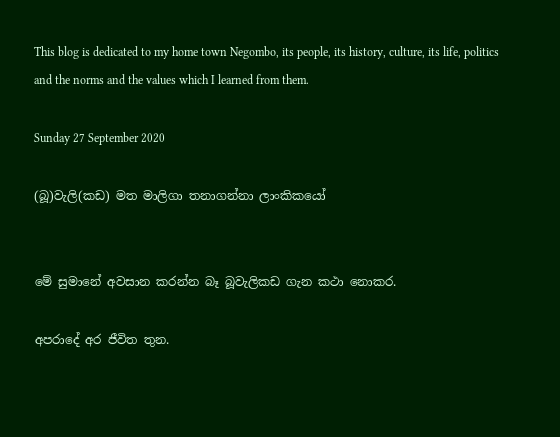This blog is dedicated to my home town Negombo, its people, its history, culture, its life, politics and the norms and the values which I learned from them.

Sunday 27 September 2020

(බූ)වැලි(කඩ) මත මාලිගා තනාගන්නා ලාංකිකයෝ


මේ සුමානේ අවසාන කරන්න බෑ බූවැලිකඩ ගැන කථා නොකර.

අපරාදේ අර ජීවිත තුන.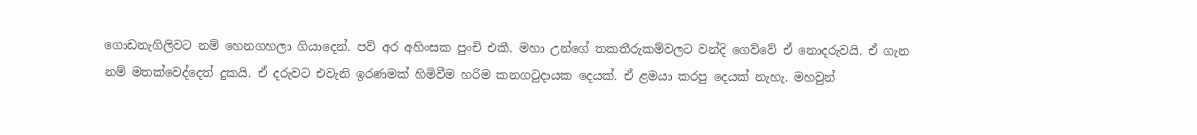ගොඩනැගිලිවට නම් හෙනගහලා ගියාදෙන්. පව් අර අහිංසක පුංචි එකී. මහා උන්ගේ තකතීරුකම්වලට වන්දි ගෙව්වේ ඒ නොදරුවයි. ඒ ගැන නම් මතක්වෙද්දෙත් දුකයි. ඒ දරුවට එවැනි ඉරණමක් හිමිවීම හරිම කනගටුදායක දෙයක්. ඒ ළමයා කරපු දෙයක් නැහැ. මහවුන්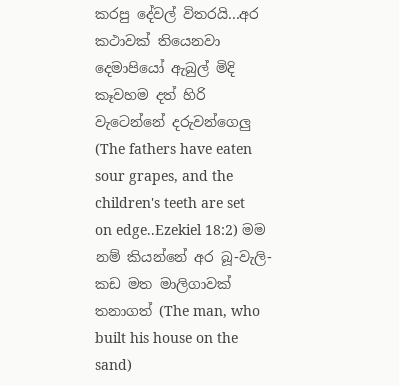කරපු දේවල් විතරයි...අර කථාවක් තියෙනවා දෙමාපියෝ ඇබුල් මිදි කෑවහම දත් හිරි වැටෙන්නේ දරුවන්ගෙලු (The fathers have eaten sour grapes, and the children's teeth are set on edge..Ezekiel 18:2) මම නම් කියන්නේ අර බූ-වැලි-කඩ මත මාලිගාවක් තනාගත් (The man, who built his house on the sand)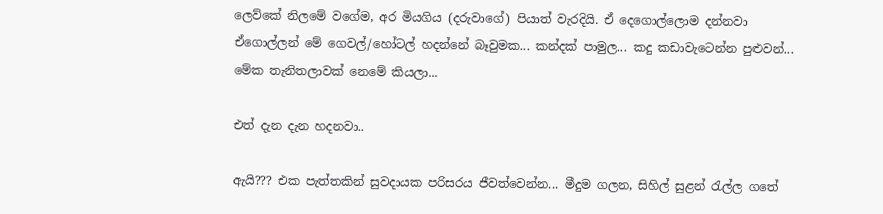ලෙව්කේ නිලමේ වගේම, අර මියගිය (දරුවාගේ) පියාත් වැරදියි. ඒ දෙගොල්ලොම දන්නවා ඒගොල්ලන් මේ ගෙවල්/හෝටල් හදන්නේ බෑවුමක... කන්දක් පාමුල... කදු කඩාවැටෙන්න පුළුවන්... මේක තැනිතලාවක් නෙමේ කියලා...

එත් දැන දැන හදනවා..

ඇයි??? එක පැත්තකින් සුවදායක පරිසරය ජීවත්වෙන්න... මීදුම ගලන, සිහිල් සුළන් රැල්ල ගතේ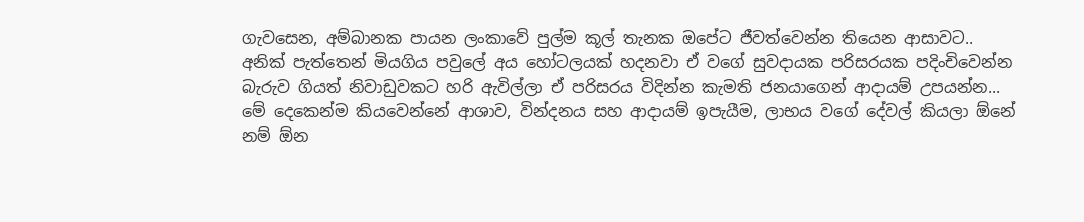ගැවසෙන, අම්බානක පායන ලංකාවේ පුල්ම කූල් තැනක ඔපේට ජීවත්වෙන්න තියෙන ආසාවට.. අනික් පැත්තෙන් මියගිය පවුලේ අය හෝටලයක් හදනවා ඒ වගේ සුවදායක පරිසරයක පදිංචිවෙන්න බැරුව ගියත් නිවාඩුවකට හරි ඇවිල්ලා ඒ පරිසරය විදින්න කැමති ජනයාගෙන් ආදායම් උපයන්න... මේ දෙකෙන්ම කියවෙන්නේ ආශාව, වින්දනය සහ ආදායම් ඉපැයීම, ලාභය වගේ දේවල් කියලා ඕනේ නම් ඕන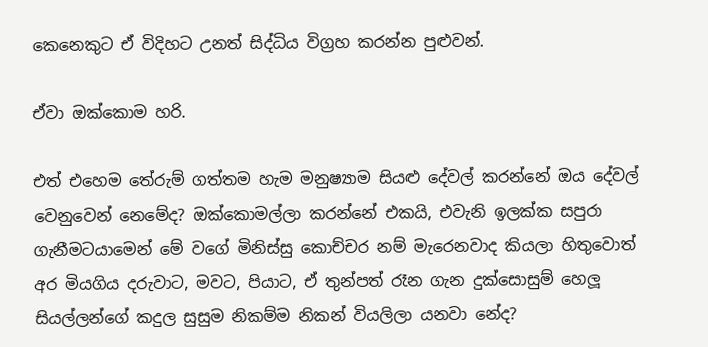කෙනෙකුට ඒ විදිහට උනත් සිද්ධිය විග්‍රහ කරන්න පුළුවන්.

ඒවා ඔක්කොම හරි.

එත් එහෙම තේරුම් ගත්තම හැම මනුෂ්‍යාම සියළු දේවල් කරන්නේ ඔය දේවල් වෙනුවෙන් නෙමේද? ඔක්කොමල්ලා කරන්නේ එකයි, එවැනි ඉලක්ක සපුරා ගැනීමටයාමෙන් මේ වගේ මිනිස්සු කොච්චර නම් මැරෙනවාද කියලා හිතුවොත් අර මියගිය දරුවාට, මවට, පියාට, ඒ තුන්පත් රෑන ගැන දුක්සොසුම් හෙලූ සියල්ලන්ගේ කදුල සුසුම නිකම්ම නිකන් වියලිලා යනවා නේද?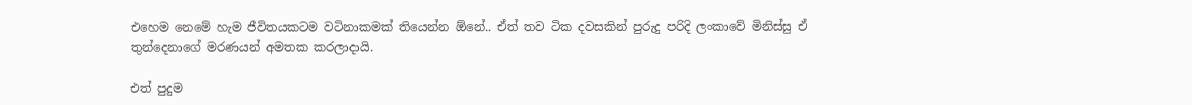එහෙම නෙමේ හැම ජීවිතයකටම වටිනාකමක් තියෙන්න ඕනේ.. ඒත් තව ටික දවසකින් පුරුදු පරිදි ලංකාවේ මිනිස්සු ඒ තුන්දෙනාගේ මරණයන් අමතක කරලාදායි.

එත් පුදුම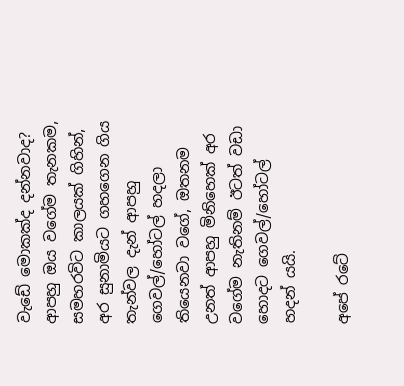වැඩේ මොකක්ද දන්නවාද? ආපහු ඔය වගේම තැනකම, සමහරවිට කාලයක් ගිහින්, අර සුනාමියට ගහගෙන ගිය තැන්වල දැන් ආපහු ගෙවල්/හෝටල් හදලා තියෙනවා වගේ, ඔතනම උනත් ආපහු මිනිහෙක් අර වගේම නැතිනම් ඊටත් වඩා හොදට ගෙවල්/හෝටල් හදන් යයි.

අපේ රටේ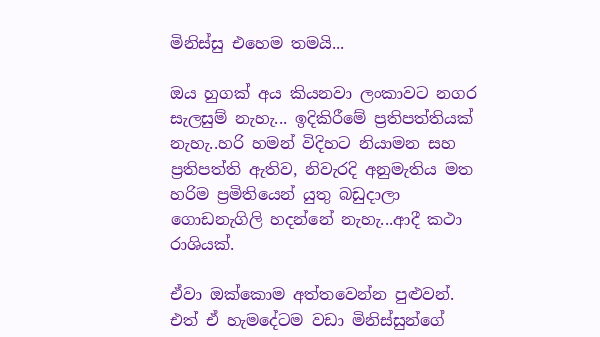මිනිස්සු එහෙම තමයි...

ඔය හුගක් අය කියනවා ලංකාවට නගර සැලසුම් නැහැ... ඉදිකිරීමේ ප්‍රතිපත්තියක් නැහැ..හරි හමන් විදිහට නියාමන සහ ප්‍රතිපත්ති ඇතිව, නිවැරදි අනුමැතිය මත හරිම ප්‍රමිතියෙන් යුතු බඩුදාලා ගොඩනැගිලි හදන්නේ නැහැ...ආදී කථා රාශියක්.

ඒවා ඔක්කොම අත්තවෙන්න පුළුවන්. එත් ඒ හැමදේටම වඩා මිනිස්සුන්ගේ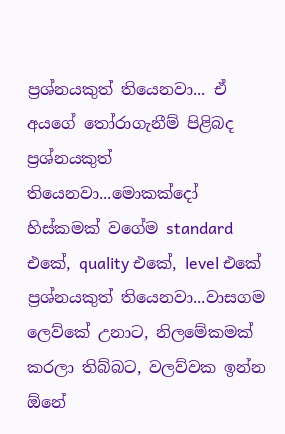ප්‍රශ්නයකුත් තියෙනවා... ඒ අයගේ තෝරාගැනීම් පිළිබද ප්‍රශ්නයකුත් තියෙනවා...මොකක්දෝ හිස්කමක් වගේම standard එකේ, quality එකේ, level එකේ ප්‍රශ්නයකුත් තියෙනවා...වාසගම ලෙව්කේ උනාට, නිලමේකමක් කරලා තිබ්බට, වලව්වක ඉන්න ඕනේ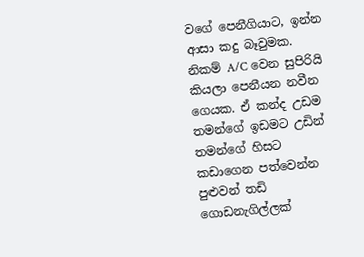වගේ පෙනීගියාට, ඉන්න ආසා කදු බෑවුමක. නිකම් A/C වෙන සුපිරියි කියලා පෙනීයන නවීන ගෙයක. ඒ කන්ද උඩම තමන්ගේ ඉඩමට උඩින් තමන්ගේ හිසට කඩාගෙන පත්වෙන්න පුළුවන් තඩි ගොඩනැගිල්ලක්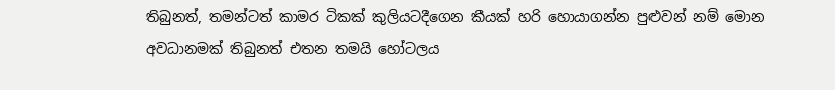තිබුනත්, තමන්ටත් කාමර ටිකක් කුලියටදීගෙන කීයක් හරි හොයාගන්න පුළුවන් නම් මොන අවධානමක් තිබුනත් එතන තමයි හෝටලය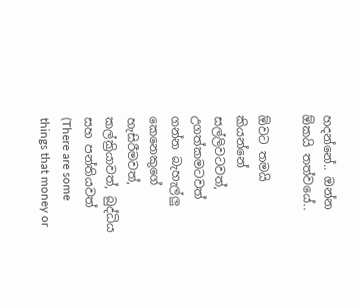හදන්නේ.. ඔන්න ඕකයි තත්වයේ..

ඕවට තමයි කියන්නේ සල්ලිවටවත්, උගත්කමටවත් ගන්න බැහැල්ලු කෙනෙකුගේ හැසිරීමවත්, කල්ක්‍රියාවත්, බුද්ධිය සහ පන්තියවත් (There are some things that money or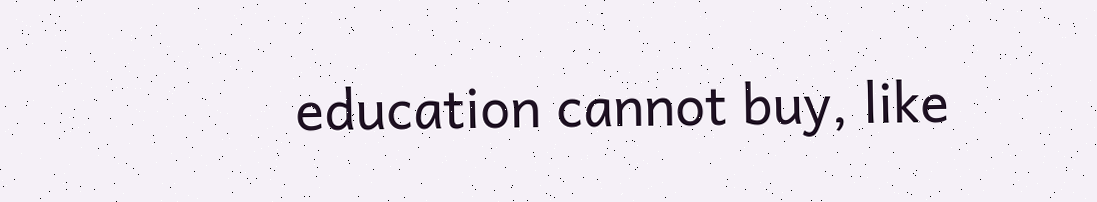education cannot buy, like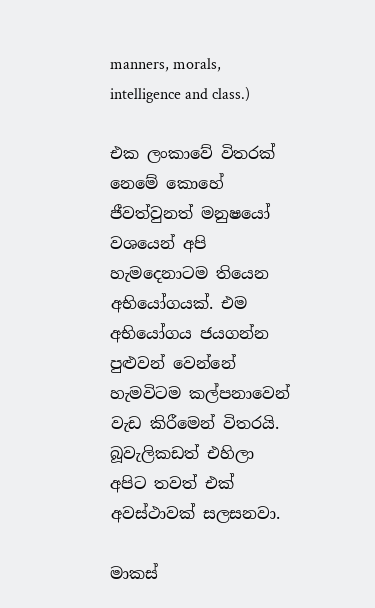manners, morals, intelligence and class.)

එක ලංකාවේ විතරක් නෙමේ කොහේ ජීවත්වුනත් මනුෂයෝ වශයෙන් අපි හැමදෙනාටම තියෙන අභියෝගයක්. එම අභියෝගය ජයගන්න පුළුවන් වෙන්නේ හැමවිටම කල්පනාවෙන් වැඩ කිරීමෙන් විතරයි. බූවැලිකඩත් එහිලා අපිට තවත් එක් අවස්ථාවක් සලසනවා.

මාකස්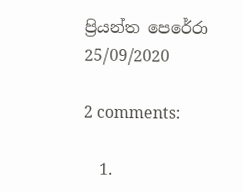ප්‍රියන්ත පෙරේරා
25/09/2020

2 comments:

  1.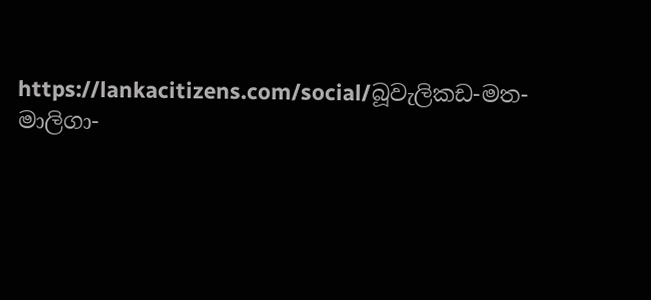https://lankacitizens.com/social/බූවැලිකඩ-මත-මාලිගා-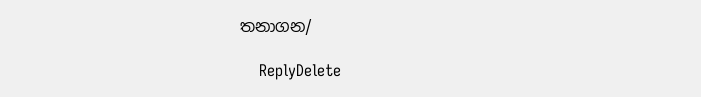තනාගන/

    ReplyDelete